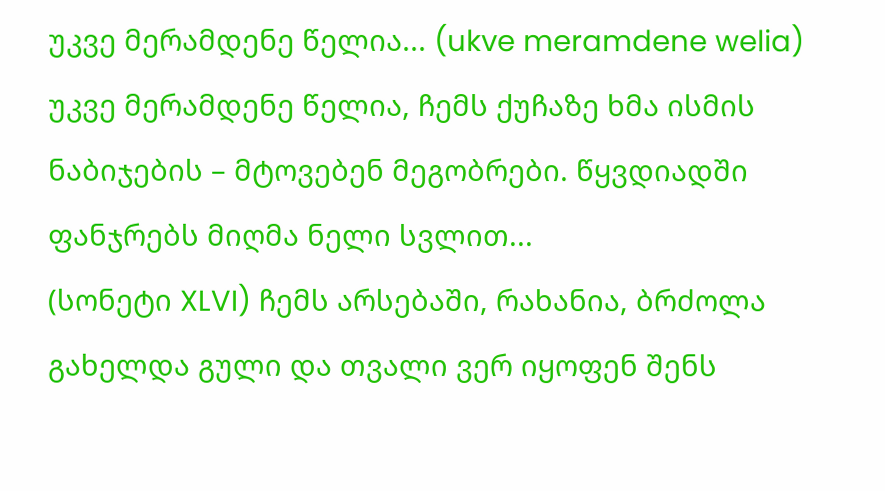უკვე მერამდენე წელია... (ukve meramdene welia) უკვე მერამდენე წელია, ჩემს ქუჩაზე ხმა ისმის ნაბიჯების – მტოვებენ მეგობრები. წყვდიადში ფანჯრებს მიღმა ნელი სვლით...
(სონეტი XLVI) ჩემს არსებაში, რახანია, ბრძოლა გახელდა გული და თვალი ვერ იყოფენ შენს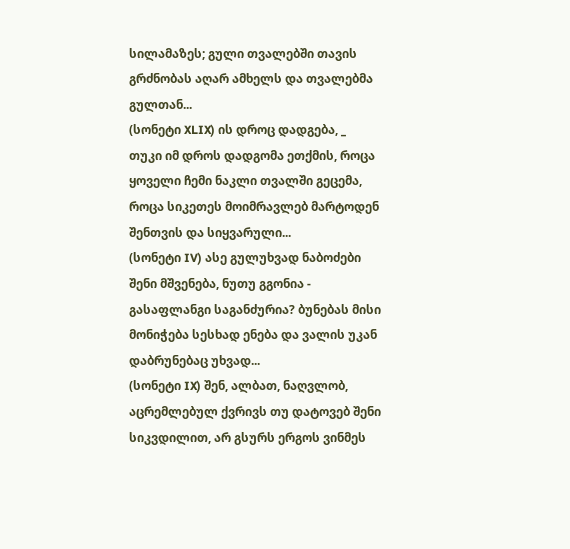სილამაზეს; გული თვალებში თავის გრძნობას აღარ ამხელს და თვალებმა გულთან...
(სონეტი XLIX) ის დროც დადგება, _ თუკი იმ დროს დადგომა ეთქმის, როცა ყოველი ჩემი ნაკლი თვალში გეცემა, როცა სიკეთეს მოიმრავლებ მარტოდენ შენთვის და სიყვარული...
(სონეტი IV) ასე გულუხვად ნაბოძები შენი მშვენება, ნუთუ გგონია - გასაფლანგი საგანძურია? ბუნებას მისი მონიჭება სესხად ენება და ვალის უკან დაბრუნებაც უხვად...
(სონეტი IX) შენ, ალბათ, ნაღვლობ, აცრემლებულ ქვრივს თუ დატოვებ შენი სიკვდილით, არ გსურს ერგოს ვინმეს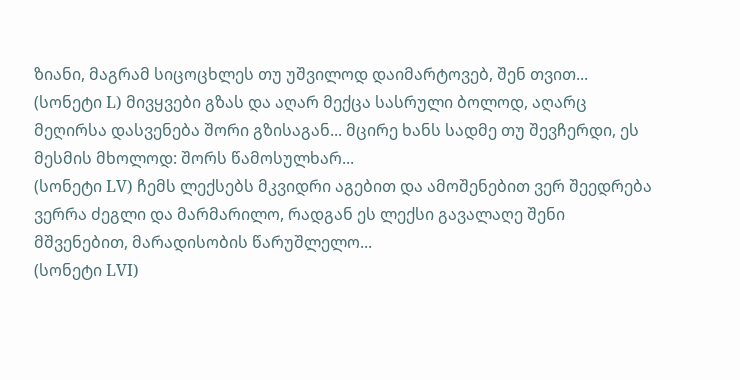ზიანი, მაგრამ სიცოცხლეს თუ უშვილოდ დაიმარტოვებ, შენ თვით...
(სონეტი L) მივყვები გზას და აღარ მექცა სასრული ბოლოდ, აღარც მეღირსა დასვენება შორი გზისაგან... მცირე ხანს სადმე თუ შევჩერდი, ეს მესმის მხოლოდ: შორს წამოსულხარ...
(სონეტი LV) ჩემს ლექსებს მკვიდრი აგებით და ამოშენებით ვერ შეედრება ვერრა ძეგლი და მარმარილო, რადგან ეს ლექსი გავალაღე შენი მშვენებით, მარადისობის წარუშლელო...
(სონეტი LVI)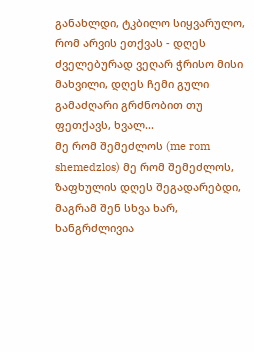განახლდი, ტკბილო სიყვარულო, რომ არვის ეთქვას - დღეს ძველებურად ვეღარ ჭრისო მისი მახვილი, დღეს ჩემი გული გამაძღარი გრძნობით თუ ფეთქავს, ხვალ...
მე რომ შემეძლოს (me rom shemedzlos) მე რომ შემეძლოს, ზაფხულის დღეს შეგადარებდი, მაგრამ შენ სხვა ხარ, ხანგრძლივია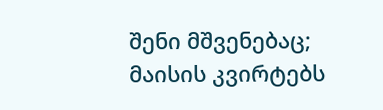შენი მშვენებაც; მაისის კვირტებს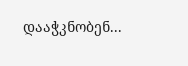დააჭკნობენ...